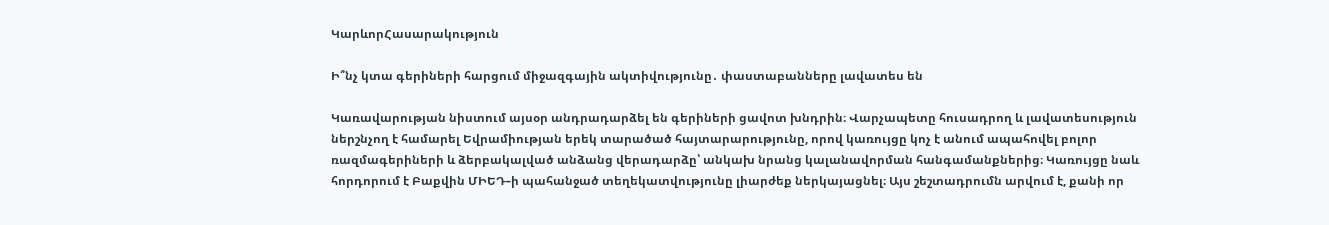ԿարևորՀասարակություն

Ի՞նչ կտա գերիների հարցում միջազգային ակտիվությունը․ փաստաբանները լավատես են

Կառավարության նիստում այսօր անդրադարձել են գերիների ցավոտ խնդրին։ Վարչապետը հուսադրող և լավատեսություն ներշնչող է համարել Եվրամիության երեկ տարածած հայտարարությունը, որով կառույցը կոչ է անում ապահովել բոլոր  ռազմագերիների և ձերբակալված անձանց վերադարձը՝ անկախ նրանց կալանավորման հանգամանքներից։ Կառույցը նաև հորդորում է Բաքվին ՄԻԵԴ–ի պահանջած տեղեկատվությունը լիարժեք ներկայացնել։ Այս շեշտադրումն արվում է, քանի որ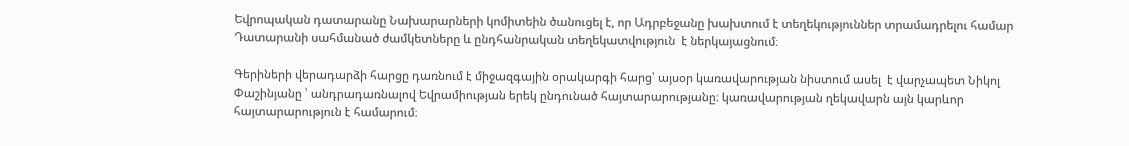Եվրոպական դատարանը Նախարարների կոմիտեին ծանուցել է, որ Ադրբեջանը խախտում է տեղեկություններ տրամադրելու համար Դատարանի սահմանած ժամկետները և ընդհանրական տեղեկատվություն  է ներկայացնում։

Գերիների վերադարձի հարցը դառնում է միջազգային օրակարգի հարց՝ այսօր կառավարության նիստում ասել  է վարչապետ Նիկոլ Փաշինյանը ՝ անդրադառնալով Եվրամիության երեկ ընդունած հայտարարությանը։ կառավարության ղեկավարն այն կարևոր հայտարարություն է համարում։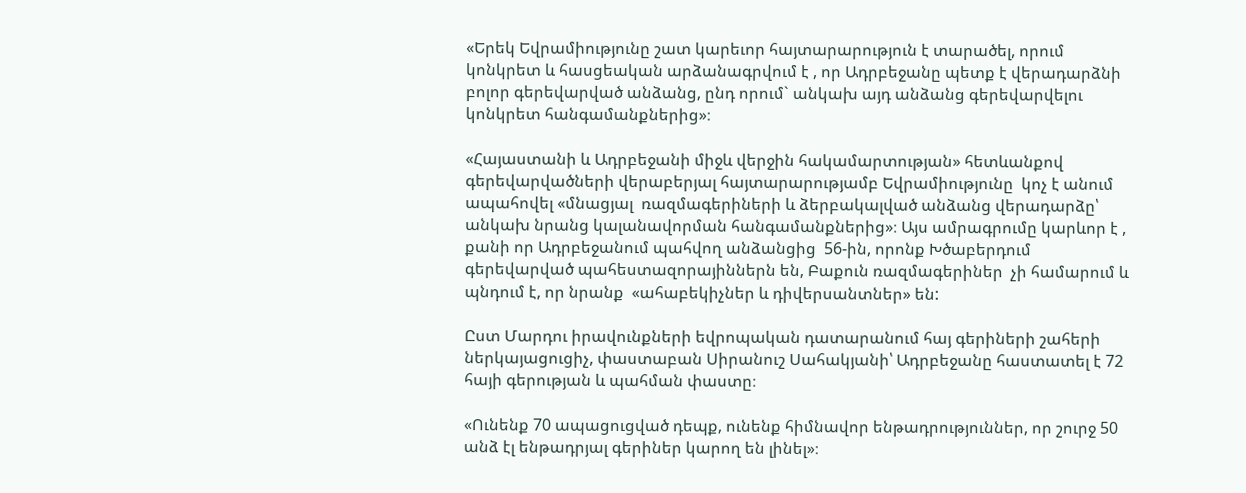«Երեկ Եվրամիությունը շատ կարեւոր հայտարարություն է տարածել, որում կոնկրետ և հասցեական արձանագրվում է , որ Ադրբեջանը պետք է վերադարձնի բոլոր գերեվարված անձանց, ընդ որում` անկախ այդ անձանց գերեվարվելու կոնկրետ հանգամանքներից»։

«Հայաստանի և Ադրբեջանի միջև վերջին հակամարտության» հետևանքով գերեվարվածների վերաբերյալ հայտարարությամբ Եվրամիությունը  կոչ է անում ապահովել «մնացյալ  ռազմագերիների և ձերբակալված անձանց վերադարձը՝ անկախ նրանց կալանավորման հանգամանքներից»։ Այս ամրագրումը կարևոր է , քանի որ Ադրբեջանում պահվող անձանցից  56-ին, որոնք Խծաբերդում գերեվարված պահեստազորայիններն են, Բաքուն ռազմագերիներ  չի համարում և պնդում է, որ նրանք  «ահաբեկիչներ և դիվերսանտներ» են:

Ըստ Մարդու իրավունքների եվրոպական դատարանում հայ գերիների շահերի ներկայացուցիչ, փաստաբան Սիրանուշ Սահակյանի՝ Ադրբեջանը հաստատել է 72 հայի գերության և պահման փաստը։

«Ունենք 70 ապացուցված դեպք, ունենք հիմնավոր ենթադրություններ, որ շուրջ 50 անձ էլ ենթադրյալ գերիներ կարող են լինել»։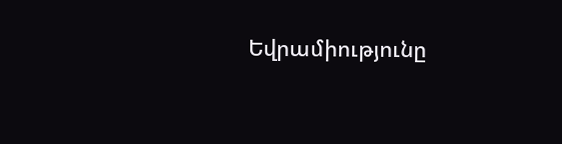Եվրամիությունը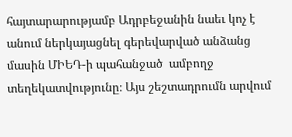հայտարարությամբ Ադրբեջանին նաեւ կոչ է անում ներկայացնել գերեվարված անձանց մասին ՄԻԵԴ-ի պահանջած  ամբողջ տեղեկատվությունը։ Այս շեշտադրումն արվում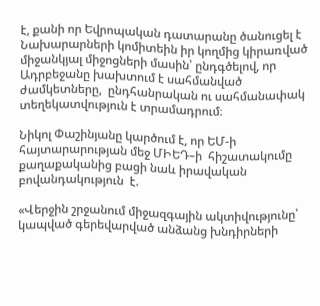է, քանի որ Եվրոպական դատարանը ծանուցել է Նախարարների կոմիտեին իր կողմից կիրառված  միջանկյալ միջոցների մասին՝ ընդգծելով, որ  Ադրբեջանը խախտում է սահմանված ժամկետները,  ընդհանրական ու սահմանափակ տեղեկատվություն է տրամադրում։

Նիկոլ Փաշինյանը կարծում է, որ ԵՄ-ի հայտարարության մեջ ՄԻԵԴ–ի  հիշատակումը քաղաքականից բացի նաև իրավական բովանդակություն  է.

«Վերջին շրջանում միջազգային ակտիվությունը՝ կապված գերեվարված անձանց խնդիրների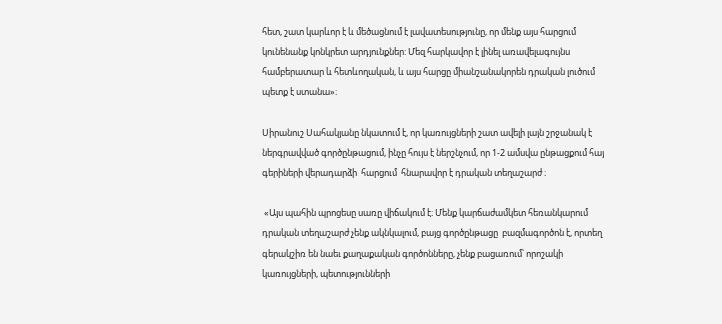հետ, շատ կարևոր է և մեծացնում է լավատեսությունը, որ մենք այս հարցում կունենանք կոնկրետ արդյունքներ: Մեզ հարկավոր է լինել առավելագույնս համբերատար և հետևողական, և այս հարցը միանշանակորեն դրական լուծում պետք է ստանա»։

Սիրանուշ Սահակյանը նկատում է, որ կառույցների շատ ավելի լայն շրջանակ է  ներգրավված գործընթացում, ինչը հույս է ներշնչում, որ 1-2 ամսվա ընթացքում հայ գերիների վերադարձի  հարցում  հնարավոր է դրական տեղաշարժ ։

 «Այս պահին պրոցեսը սառը վիճակում է։ Մենք կարճաժամկետ հեռանկարում դրական տեղաշարժ չենք ակնկալում, բայց գործընթացը  բազմագործոն է, որտեղ գերակշիռ են նաեւ քաղաքական գործոնները, չենք բացառում՝ որոշակի կառույցների, պետությունների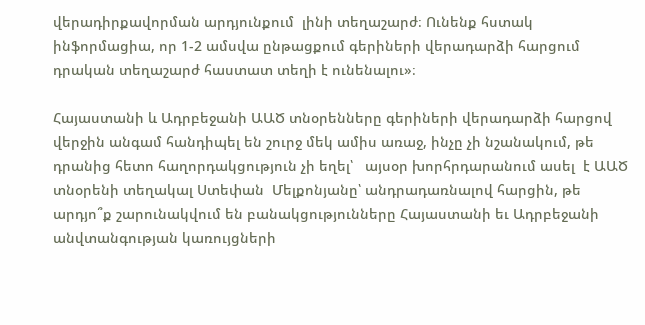վերադիրքավորման արդյունքում  լինի տեղաշարժ։ Ունենք հստակ ինֆորմացիա, որ 1-2 ամսվա ընթացքում գերիների վերադարձի հարցում  դրական տեղաշարժ հաստատ տեղի է ունենալու»։

Հայաստանի և Ադրբեջանի ԱԱԾ տնօրենները գերիների վերադարձի հարցով վերջին անգամ հանդիպել են շուրջ մեկ ամիս առաջ, ինչը չի նշանակում, թե դրանից հետո հաղորդակցություն չի եղել՝   այսօր խորհրդարանում ասել  է ԱԱԾ տնօրենի տեղակալ Ստեփան  Մելքոնյանը՝ անդրադառնալով հարցին, թե արդյո՞ք շարունակվում են բանակցությունները Հայաստանի եւ Ադրբեջանի անվտանգության կառույցների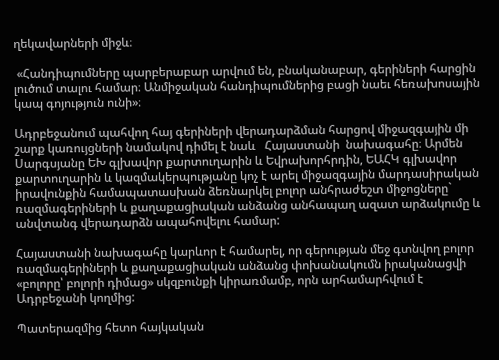ղեկավարների միջև։

 «Հանդիպումները պարբերաբար արվում են, բնականաբար, գերիների հարցին լուծում տալու համար։ Անմիջական հանդիպումներից բացի նաեւ հեռախոսային կապ գոյություն ունի»։

Ադրբեջանում պահվող հայ գերիների վերադարձման հարցով միջազգային մի շարք կառույցների նամակով դիմել է նաև   Հայաստանի  նախագահը։ Արմեն Սարգսյանը ԵԽ գլխավոր քարտուղարին և Եվրախորհրդին, ԵԱՀԿ գլխավոր քարտուղարին և կազմակերպությանը կոչ է արել միջազգային մարդասիրական իրավունքին համապատասխան ձեռնարկել բոլոր անհրաժեշտ միջոցները` ռազմագերիների և քաղաքացիական անձանց անհապաղ ազատ արձակումը և անվտանգ վերադարձն ապահովելու համար:

Հայաստանի նախագահը կարևոր է համարել, որ գերության մեջ գտնվող բոլոր ռազմագերիների և քաղաքացիական անձանց փոխանակումն իրականացվի «բոլորը՝ բոլորի դիմաց» սկզբունքի կիրառմամբ, որն արհամարհվում է Ադրբեջանի կողմից:

Պատերազմից հետո հայկական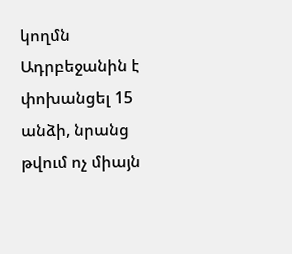կողմն Ադրբեջանին է փոխանցել 15 անձի, նրանց թվում ոչ միայն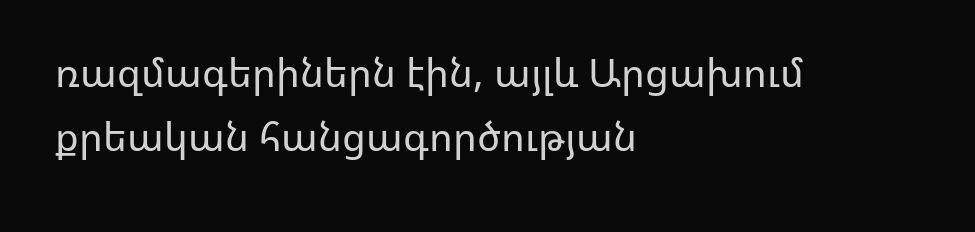ռազմագերիներն էին, այլև Արցախում քրեական հանցագործության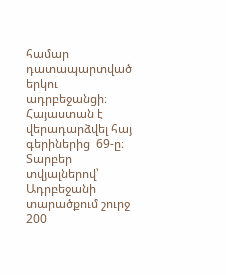համար դատապարտված  երկու ադրբեջանցի։ Հայաստան է վերադարձվել հայ գերիներից  69-ը։ Տարբեր տվյալներով՝ Ադրբեջանի տարածքում շուրջ 200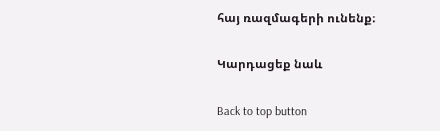հայ ռազմագերի ունենք։

Կարդացեք նաև

Back to top button